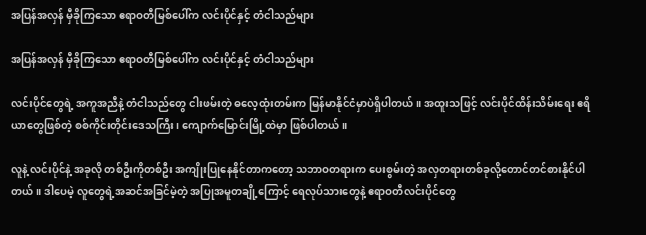အပြန်အလှန် မှီခိုကြသော ဧရာဝတီမြစ်ပေါ်က လင်းပိုင်နှင့် တံငါသည်များ

အပြန်အလှန် မှီခိုကြသော ဧရာဝတီမြစ်ပေါ်က လင်းပိုင်နှင့် တံငါသည်များ

လင်းပိုင်တွေရဲ့ အကူအညီနဲ့ တံငါသည်တွေ ငါးဖမ်းတဲ့ ဓလေ့ထုံးတမ်းက မြန်မာနိုင်ငံမှာပဲရှိပါတယ်။ အထူးသဖြင့် လင်းပိုင်ထိန်းသိမ်းရေး ဧရိယာတွေဖြစ်တဲ့ စစ်ကိုင်းတိုင်းဒေသကြီး၊ ကျောက်မြောင်းမြို့ထဲမှာ ဖြစ်ပါတယ်။

လူနဲ့ လင်းပိုင်နဲ့ အခုလို တစ်ဦးကိုတစ်ဦး အကျိုးပြုနေနိုင်တာကတော့ သဘာဝတရားက ပေးစွမ်းတဲ့ အလှတရားတစ်ခုလို့တောင်တင်စားနိုင်ပါတယ်။ ဒါပေမဲ့ လူတွေရဲ့အဆင်အခြင်မဲ့တဲ့ အပြုအမူတချို့ကြောင့် ရေလုပ်သားတွေနဲ့ ဧရာဝတီလင်းပိုင်တွေ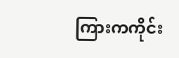ကြားကကိုင်း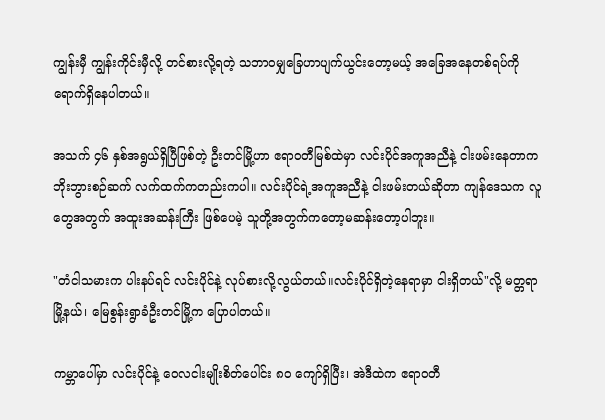ကျွန်းမှီ ကျွန်းကိုင်းမှီလို့ တင်စားလို့ရတဲ့ သဘာဝမျှခြေဟာပျက်ယွင်းတော့မယ့် အခြေအနေတစ်ရပ်ကို ရောက်ရှိနေပါတယ်။

အသက် ၄၆ နှစ်အရွယ်ရှိပြီဖြစ်တဲ့ ဦးတင်မြို့ဟာ ဧရာဝတီမြစ်ထဲမှာ လင်းပိုင်အကူအညီနဲ့ ငါးဖမ်းနေတာက ဘိုးဘွားစဉ်ဆက် လက်ထက်ကတည်းကပါ။ လင်းပိုင်ရဲ့အကူအညီနဲ့ ငါးဖမ်းတယ်ဆိုတာ ကျန်ဒေသက လူတွေအတွက် အထူးအဆန်းကြီး ဖြစ်ပေမဲ့ သူတို့အတွက်ကတော့မဆန်းတော့ပါဘူး။

"တံငါသမားက ပါးနပ်ရင် လင်းပိုင်နဲ့ လုပ်စားလို့လွယ်တယ်။လင်းပိုင်ရှိတဲ့နေရာမှာ ငါးရှိတယ်"လို့ မတ္တရာမြို့နယ်၊ မြေစွန်းရွာခံဦးတင်မြို့က ပြောပါတယ်။

ကမ္ဘာပေါ်မှာ လင်းပိုင်နဲ့ ဝေလငါးမျိုးစိတ်ပေါင်း ၈၀ ကျော်ရှိပြီး၊ အဲဒီထဲက ဧရာဝတီ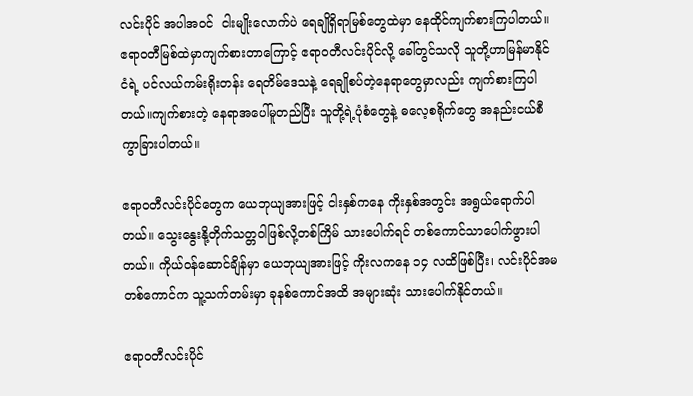လင်းပိုင် အပါအဝင်  ငါးမျိုးလောက်ပဲ ရေချိုရှိရာမြစ်တွေထဲမှာ နေထိုင်ကျက်စားကြပါတယ်။ ဧရာဝတီမြစ်ထဲမှာကျက်စားတာကြောင့် ဧရာဝတီလင်းပိုင်လို့ ခေါ်တွင်သလို သူတို့ဟာမြန်မာနိုင်ငံရဲ့ ပင်လယ်ကမ်းရိုးတန်း ရေတိမ်ဒေသနဲ့ ရေချိုစပ်တဲ့နေရာတွေမှာလည်း ကျက်စားကြပါတယ်။ကျက်စားတဲ့ နေရာအပေါ်မူတည်ပြီး သူတို့ရဲ့ပုံစံတွေနဲ့ ဓလေ့စရိုက်တွေ အနည်းငယ်စီ ကွာခြားပါတယ်။

ဧရာဝတီလင်းပိုင်တွေက ယေဘုယျအားဖြင့် ငါးနှစ်ကနေ ကိုးနှစ်အတွင်း အရွယ်ရောက်ပါတယ်။ သွေးနွေးနို့တိုက်သတ္တဝါဖြစ်လို့တစ်ကြိမ် သားပေါက်ရင် တစ်ကောင်သာပေါက်ဖွားပါတယ်။ ကိုယ်ဝန်ဆောင်ချိန်မှာ ယေဘုယျအားဖြင့် ကိုးလကနေ ၁၄ လထိဖြစ်ပြီး၊ လင်းပိုင်အမတစ်ကောင်က သူ့သက်တမ်းမှာ ခုနစ်ကောင်အထိ အများဆုံး သားပေါက်နိုင်တယ်။

ဧရာဝတီလင်းပိုင်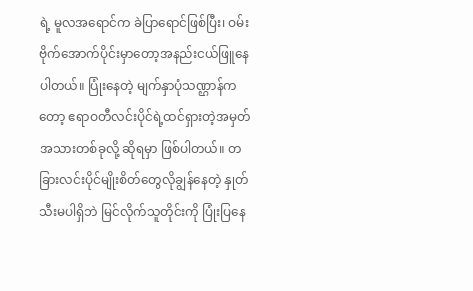ရဲ့ မူလအရောင်က ခဲပြာရောင်ဖြစ်ပြီး၊ ဝမ်းဗိုက်အောက်ပိုင်းမှာတော့အနည်းငယ်ဖြူနေပါတယ်။ ပြုံးနေတဲ့ မျက်နှာပုံသဏ္ဌာန်ကတော့ ဧရာဝတီလင်းပိုင်ရဲ့ထင်ရှားတဲ့အမှတ်အသားတစ်ခုလို့ ဆိုရမှာ ဖြစ်ပါတယ်။ တခြားလင်းပိုင်မျိုးစိတ်တွေလိုချွန်နေတဲ့ နှုတ်သီးမပါရှိဘဲ မြင်လိုက်သူတိုင်းကို ပြုံးပြနေ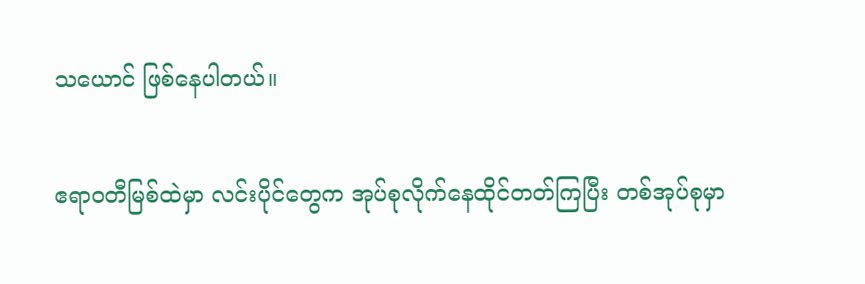သယောင် ဖြစ်နေပါတယ်။

ဧရာဝတီမြစ်ထဲမှာ လင်းပိုင်တွေက အုပ်စုလိုက်နေထိုင်တတ်ကြပြီး တစ်အုပ်စုမှာ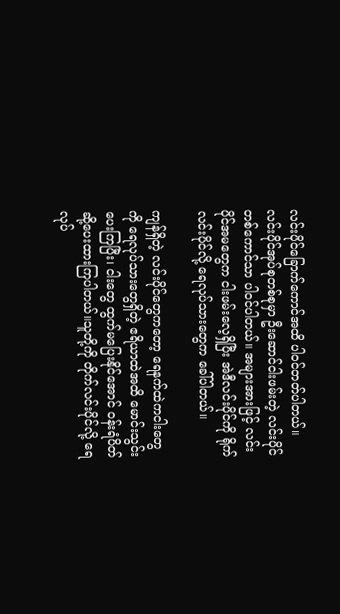လင်းပိုင်ခြောက်ကောင်အထိ ပါဝင်တတ်ပါတယ်။ လင်းပိုင်အုပ်စုတစ်စုမှာ ဦးဆောင်ငါးဖမ်းတဲ့ လင်းပိုင်တစ်ကောင်သာ ပါဝင်ပါတယ်။ အများအားဖြင့် လင်းပိုင်အမတွေက ငါးဖမ်းလေ့ရှိပြီး အဲဒီလင်းပိုင်ကို ရိုက်လင်းပိုင်လို့ ရေလုပ်သားတွေက ခေါ်ပါတယ်။

ကျန်ရှိတဲ့ လင်းပိုင်တွေကတော့ ရေနက်ထဲကငါးတွေကို ရေလုပ်သားတွေရှိတဲ့ ဧရိယာထဲအထိ မောင်းသွင်းပေးကြပြီး၊ ငါးတွေ ထွက်မပြေးနိုင်အောင် ဝန်းရံပိတ်ဆို့ပေးထားကြပါတယ်။သူတို့ကို တိုက်လင်းပိုင်လို့ ရေလုပ်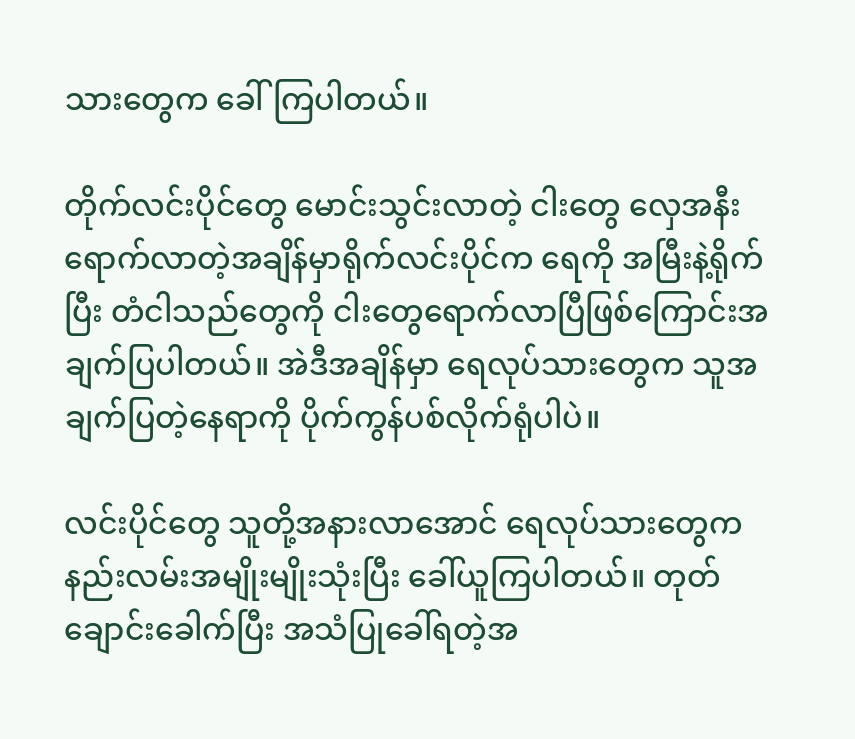သားတွေက ခေါ်ကြပါတယ်။

တိုက်လင်းပိုင်တွေ မောင်းသွင်းလာတဲ့ ငါးတွေ လှေအနီး ရောက်လာတဲ့အချိန်မှာရိုက်လင်းပိုင်က ရေကို အမြီးနဲ့ရိုက်ပြီး တံငါသည်တွေကို ငါးတွေရောက်လာပြီဖြစ်ကြောင်းအချက်ပြပါတယ်။ အဲဒီအချိန်မှာ ရေလုပ်သားတွေက သူအချက်ပြတဲ့နေရာကို ပိုက်ကွန်ပစ်လိုက်ရုံပါပဲ။

လင်းပိုင်တွေ သူတို့အနားလာအောင် ရေလုပ်သားတွေက နည်းလမ်းအမျိုးမျိုးသုံးပြီး ခေါ်ယူကြပါတယ်။ တုတ်ချောင်းခေါက်ပြီး အသံပြုခေါ်ရတဲ့အ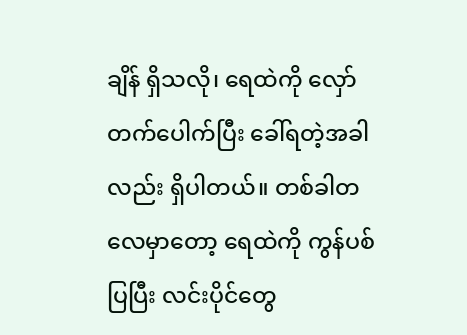ချိန် ရှိသလို၊ ရေထဲကို လှော်တက်ပေါက်ပြီး ခေါ်ရတဲ့အခါလည်း ရှိပါတယ်။ တစ်ခါတလေမှာတော့ ရေထဲကို ကွန်ပစ်ပြပြီး လင်းပိုင်တွေ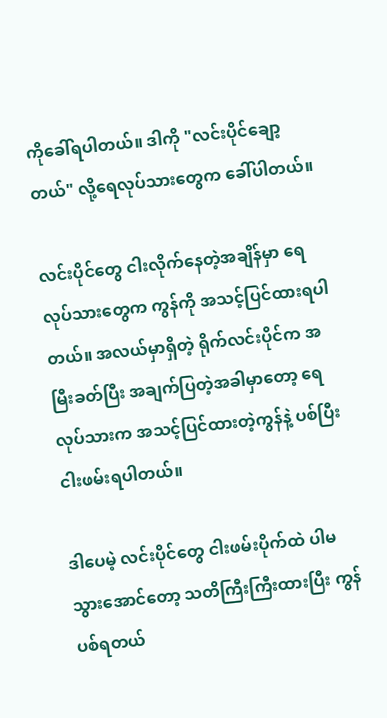ကိုခေါ်ရပါတယ်။ ဒါကို "လင်းပိုင်ချော့တယ်" လို့ရေလုပ်သားတွေက ခေါ်ပါတယ်။

လင်းပိုင်တွေ ငါးလိုက်နေတဲ့အချိန်မှာ ရေလုပ်သားတွေက ကွန်ကို အသင့်ပြင်ထားရပါတယ်။ အလယ်မှာရှိတဲ့ ရိုက်လင်းပိုင်က အမြီးခတ်ပြီး အချက်ပြတဲ့အခါမှာတော့ ရေလုပ်သားက အသင့်ပြင်ထားတဲ့ကွန်နဲ့ ပစ်ပြီး ငါးဖမ်းရပါတယ်။

ဒါပေမဲ့ လင်းပိုင်တွေ ငါးဖမ်းပိုက်ထဲ ပါမသွားအောင်တော့ သတိကြီးကြီးထားပြီး ကွန်ပစ်ရတယ်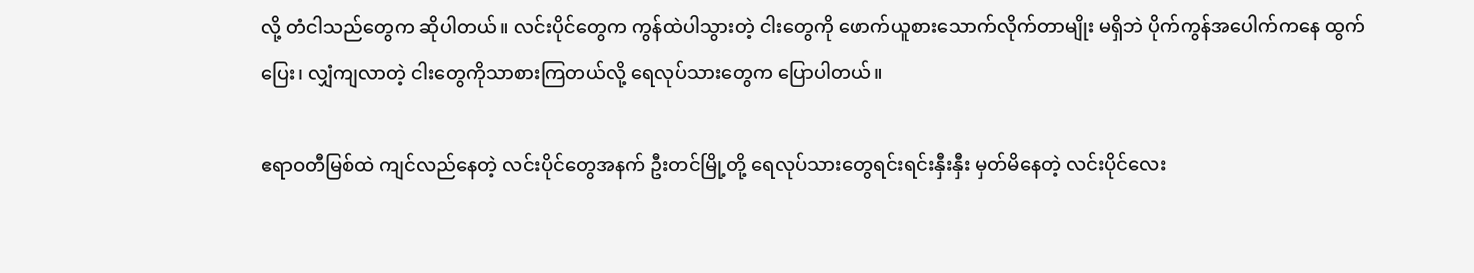လို့ တံငါသည်တွေက ဆိုပါတယ်။ လင်းပိုင်တွေက ကွန်ထဲပါသွားတဲ့ ငါးတွေကို ဖောက်ယူစားသောက်လိုက်တာမျိုး မရှိဘဲ ပိုက်ကွန်အပေါက်ကနေ ထွက်ပြေး၊ လျှံကျလာတဲ့ ငါးတွေကိုသာစားကြတယ်လို့ ရေလုပ်သားတွေက ပြောပါတယ်။

ဧရာဝတီမြစ်ထဲ ကျင်လည်နေတဲ့ လင်းပိုင်တွေအနက် ဦးတင်မြို့တို့ ရေလုပ်သားတွေရင်းရင်းနှီးနှီး မှတ်မိနေတဲ့ လင်းပိုင်လေး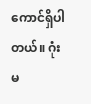ကောင်ရှိပါတယ်။ ဂုံးမ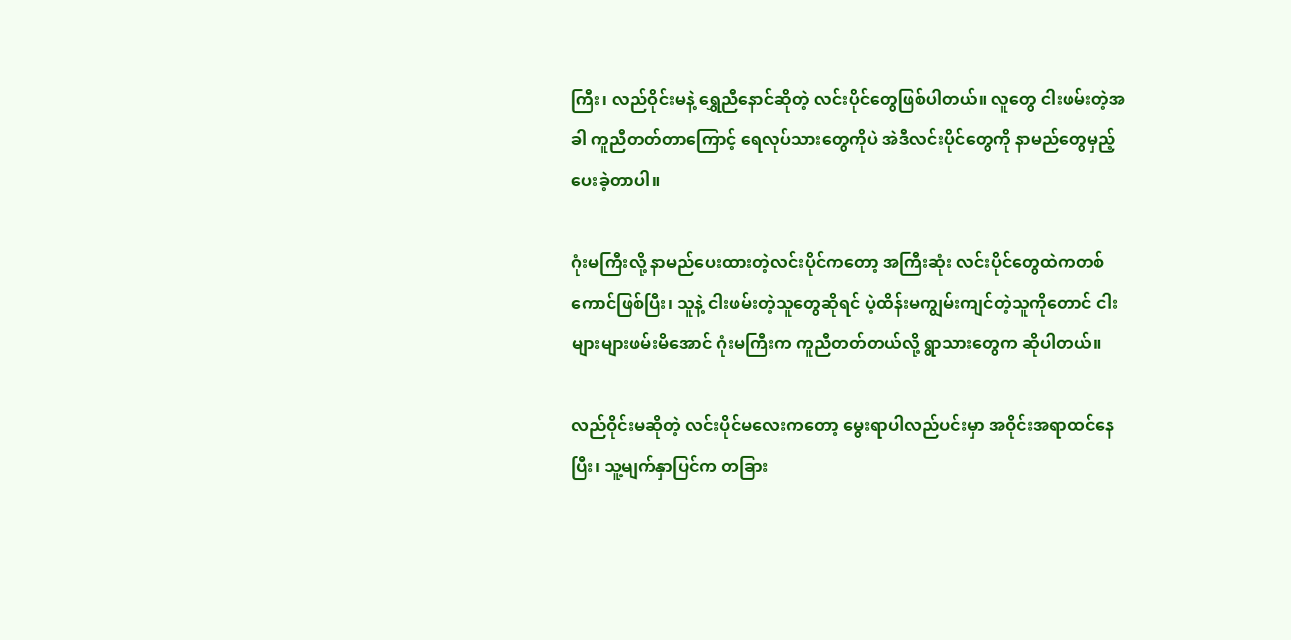ကြီး၊ လည်ဝိုင်းမနဲ့ ရွှေညီနောင်ဆိုတဲ့ လင်းပိုင်တွေဖြစ်ပါတယ်။ လူတွေ ငါးဖမ်းတဲ့အခါ ကူညီတတ်တာကြောင့် ရေလုပ်သားတွေကိုပဲ အဲဒီလင်းပိုင်တွေကို နာမည်တွေမှည့်ပေးခဲ့တာပါ။

ဂုံးမကြီးလို့ နာမည်ပေးထားတဲ့လင်းပိုင်ကတော့ အကြီးဆုံး လင်းပိုင်တွေထဲကတစ်ကောင်ဖြစ်ပြီး၊ သူနဲ့ ငါးဖမ်းတဲ့သူတွေဆိုရင် ပဲ့ထိန်းမကျွမ်းကျင်တဲ့သူကိုတောင် ငါးများများဖမ်းမိအောင် ဂုံးမကြီးက ကူညီတတ်တယ်လို့ ရွာသားတွေက ဆိုပါတယ်။

လည်ဝိုင်းမဆိုတဲ့ လင်းပိုင်မလေးကတော့ မွေးရာပါလည်ပင်းမှာ အဝိုင်းအရာထင်နေပြီး၊ သူ့မျက်နှာပြင်က တခြား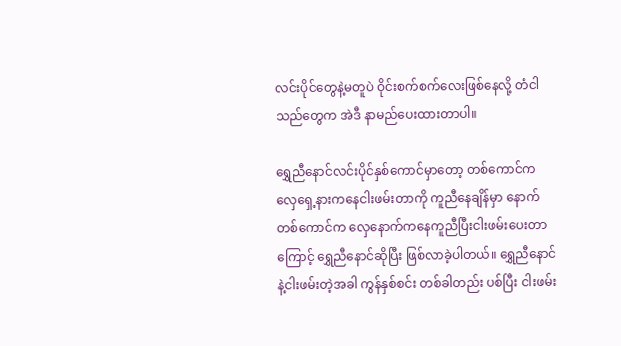လင်းပိုင်တွေနဲ့မတူပဲ ဝိုင်းစက်စက်လေးဖြစ်နေလို့ တံငါသည်တွေက အဲဒီ နာမည်ပေးထားတာပါ။

ရွှေညီနောင်လင်းပိုင်နှစ်ကောင်မှာတော့ တစ်ကောင်က လှေရှေ့နားကနေငါးဖမ်းတာကို ကူညီနေချိန်မှာ နောက်တစ်ကောင်က လှေနောက်ကနေကူညီပြီးငါးဖမ်းပေးတာကြောင့် ရွှေညီနောင်ဆိုပြီး ဖြစ်လာခဲ့ပါတယ်။ ရွှေညီနောင်နဲ့ငါးဖမ်းတဲ့အခါ ကွန်နှစ်စင်း တစ်ခါတည်း ပစ်ပြီး ငါးဖမ်း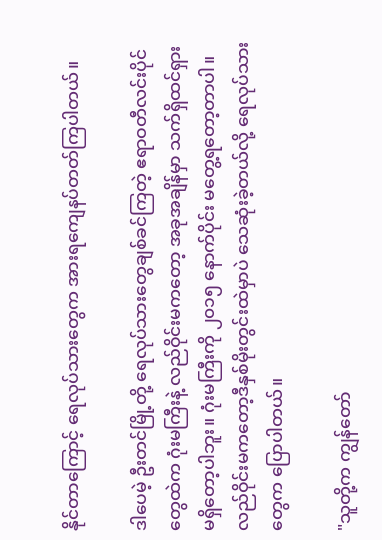နိုင်တာကြောင့် ရေလုပ်သားတွေက အားရကျေနပ်တတ်ကြပါတယ်။

ဒါပေမဲ့ ဦးတင်မြို့တို့ ရေလုပ်သားတွေချစ်ခင်ကြတဲ့ ဧရာဝတီလင်းပိုင်တွေထဲက ဂုံးမကြီးနဲ့ လည်ဝိုင်းမကတော့ အခုအချိန်မှာ သက်ရှိထင်ရှားမရှိတော့ပါဘူး။ ဂုံးမကြီးကို ၂၀၁၅ နောက်ပိုင်း မတွေ့ရတော့တာပါ။ လည်ဝိုင်းမကတော့ဒီနှစ်မိုးတွင်းထဲမှာပဲ သေဆုံးခဲ့တယ်လို့ ရေလုပ်သားတွေက ပြောပါတယ်။

"သူတို့က ကျွန်တော်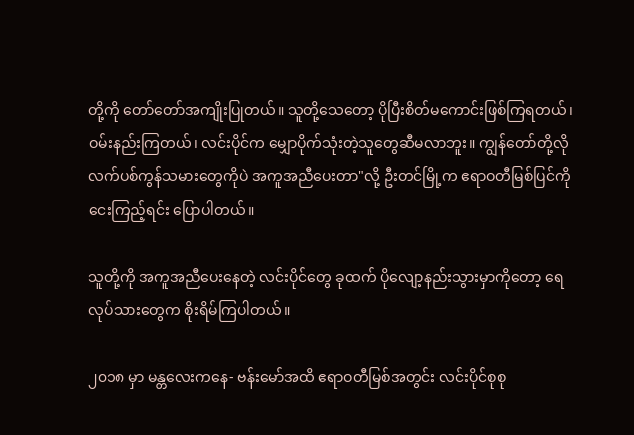တို့ကို တော်တော်အကျိုးပြုတယ်။ သူတို့သေတော့ ပိုပြီးစိတ်မကောင်းဖြစ်ကြရတယ်၊ ဝမ်းနည်းကြတယ်၊ လင်းပိုင်က မျှောပိုက်သုံးတဲ့သူတွေဆီမလာဘူး။ ကျွန်တော်တို့လို လက်ပစ်ကွန်သမားတွေကိုပဲ အကူအညီပေးတာ"လို့ ဦးတင်မြို့က ဧရာဝတီမြစ်ပြင်ကို ငေးကြည့်ရင်း ပြောပါတယ်။

သူတို့ကို အကူအညီပေးနေတဲ့ လင်းပိုင်တွေ ခုထက် ပိုလျော့နည်းသွားမှာကိုတော့ ရေလုပ်သားတွေက စိုးရိမ်ကြပါတယ်။

၂၀၁၈ မှာ မန္တလေးကနေ- ဗန်းမော်အထိ ဧရာဝတီမြစ်အတွင်း လင်းပိုင်စုစု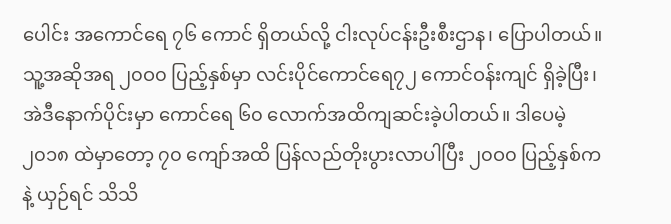ပေါင်း အကောင်ရေ ၇၆ ကောင် ရှိတယ်လို့ ငါးလုပ်ငန်းဦးစီးဌာန၊ ပြောပါတယ်။ သူ့အဆိုအရ ၂၀ဝ၀ ပြည့်နှစ်မှာ လင်းပိုင်ကောင်ရေ၇၂ ကောင်ဝန်းကျင် ရှိခဲ့ပြီး၊ အဲဒီနောက်ပိုင်းမှာ ကောင်ရေ ၆၀ လောက်အထိကျဆင်းခဲ့ပါတယ်။ ဒါပေမဲ့ ၂၀၁၈ ထဲမှာတော့ ၇၀ ကျော်အထိ ပြန်လည်တိုးပွားလာပါပြီး ၂၀ဝ၀ ပြည့်နှစ်ကနဲ့ ယှဉ်ရင် သိသိ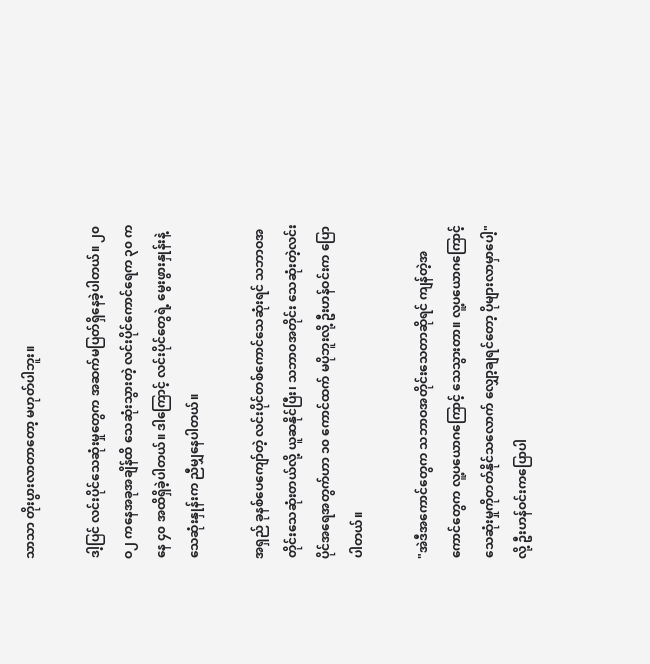သာသာ တိုးပွားလာတာတော့ မဟုတ်ပါဘူး။

ဒါ့ပြင် လင်းပိုင်သေဆုံးမှုတွေက အဆက်မပြတ်ရှိနေခဲ့ပါတယ်။ ၂၀ဝ၂ ကနေအခုအချိန်ထိ သေဆုံးသွားတဲ့ လင်းပိုင်ကောင်ရေက ၃၀ ကနေ ၄၀ အထိရှိခဲ့ပါတယ်။ ဒါကြောင့် လင်းပိုင်တွေရဲ့ မွေးဖွားနှုန်းနဲ့ သေဆုံးနှုန်းက ညီမျှနေပါတယ်။

အရှည် ခုနစ်ပေကျော်တဲ့ လင်းပိုင်တစ်ကောင်သေဆုံးရင် သဘာဝအတိုင်းသေဆုံးတယ်လို့ ယူဆနိုင်ပြီး၊ သဘာဝအတိုင်း သေဆုံးတဲ့လင်းပိုင်အရေအတွက်ဟာ ၁၀ ကောင်ထက် မပိုဘူးလို့ ဦးဟန်ဝင်းက ပြောပါတယ်။

"အဲဒီအကောင်တွေက သဘာဝအတိုင်းသေတာဆိုရင် ကျန်တဲ့အကောင်တွေက လူ့ပယောဂကြောင့် သေသွားတာ။ လူ့ပယောဂကြောင့် သေဆုံးမှုကိုတတ်နိုင်သလောက် လျှော့ချရင်တော့ ပိုများလာမှာပေါ့"လို့ ဦးဟန်ဝင်းကပြောပါ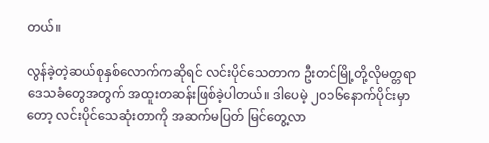တယ်။

လွန်ခဲ့တဲ့ဆယ်စုနှစ်လောက်ကဆိုရင် လင်းပိုင်သေတာက ဦးတင်မြို့တို့လိုမတ္တရာဒေသခံတွေအတွက် အထူးတဆန်းဖြစ်ခဲ့ပါတယ်။ ဒါပေမဲ့ ၂၀၁၆နောက်ပိုင်းမှာတော့ လင်းပိုင်သေဆုံးတာကို အဆက်မပြတ် မြင်တွေ့လာ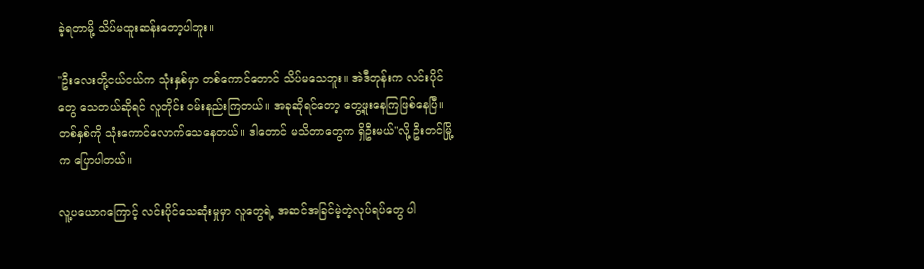ခဲ့ရတာမို့ သိပ်မထူးဆန်းတော့ပါဘူး။

"ဦးလေးတို့ငယ်ငယ်က သုံးနှစ်မှာ တစ်ကောင်တောင် သိပ်မသေဘူး။ အဲဒီတုန်းက လင်းပိုင်တွေ သေတယ်ဆိုရင် လူတိုင်း ဝမ်းနည်းကြတယ်။ အခုဆိုရင်တော့ တွေ့ဖူးနေကြဖြစ်နေပြီ။ တစ်နှစ်ကို သုံးကောင်လောက်သေနေတယ်။ ဒါတောင် မသိတာတွေက ရှိဦးမယ်"လို့ ဦးတင်မြို့က ပြောပါတယ်။

လူ့ပယောဂကြောင့် လင်းပိုင်သေဆုံးမှုမှာ လူတွေရဲ့ အဆင်အခြင်မဲ့တဲ့လုပ်ရပ်တွေ ပါ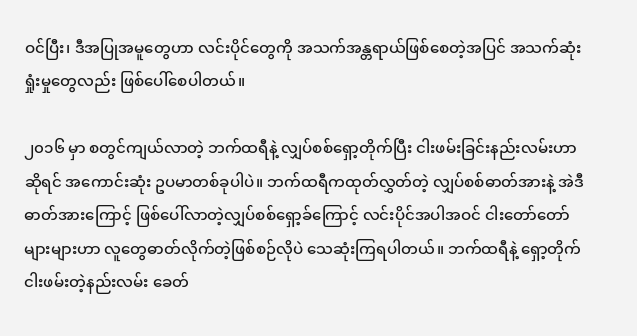ဝင်ပြီး၊ ဒီအပြုအမူတွေဟာ လင်းပိုင်တွေကို အသက်အန္တရာယ်ဖြစ်စေတဲ့အပြင် အသက်ဆုံးရှုံးမှုတွေလည်း ဖြစ်ပေါ်စေပါတယ်။

၂၀၁၆ မှာ စတွင်ကျယ်လာတဲ့ ဘက်ထရီနဲ့ လျှပ်စစ်ရှော့တိုက်ပြီး ငါးဖမ်းခြင်းနည်းလမ်းဟာဆိုရင် အကောင်းဆုံး ဥပမာတစ်ခုပါပဲ။ ဘက်ထရီကထုတ်လွှတ်တဲ့ လျှပ်စစ်ဓာတ်အားနဲ့ အဲဒီဓာတ်အားကြောင့် ဖြစ်ပေါ်လာတဲ့လျှပ်စစ်ရှော့ခ်ကြောင့် လင်းပိုင်အပါအဝင် ငါးတော်တော်များများဟာ လူတွေဓာတ်လိုက်တဲ့ဖြစ်စဉ်လိုပဲ သေဆုံးကြရပါတယ်။ ဘက်ထရီနဲ့ ရှော့တိုက်ငါးဖမ်းတဲ့နည်းလမ်း ခေတ်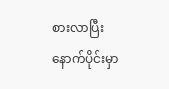စားလာပြီး နောက်ပိုင်းမှာ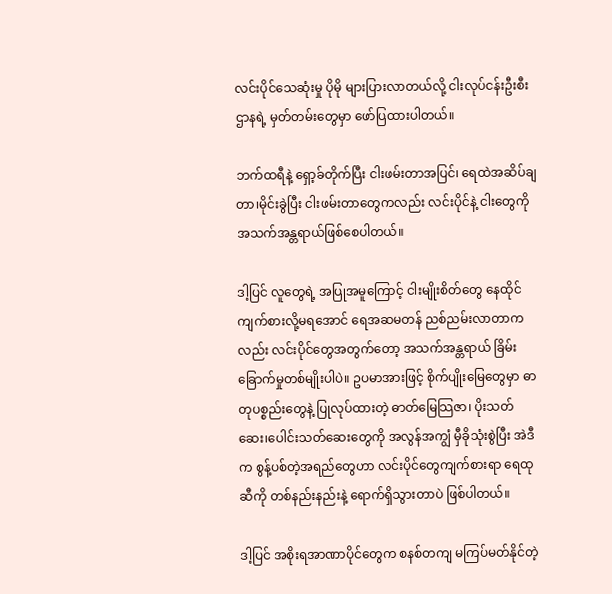လင်းပိုင်သေဆုံးမှု ပိုမို များပြားလာတယ်လို့ ငါးလုပ်ငန်းဦးစီးဌာနရဲ့ မှတ်တမ်းတွေမှာ ဖော်ပြထားပါတယ်။

ဘက်ထရီနဲ့ ရှော့ခ်တိုက်ပြီး ငါးဖမ်းတာအပြင်၊ ရေထဲအဆိပ်ချတာ၊မိုင်းခွဲပြီး ငါးဖမ်းတာတွေကလည်း လင်းပိုင်နဲ့ ငါးတွေကို အသက်အန္တရာယ်ဖြစ်စေပါတယ်။

ဒါ့ပြင် လူတွေရဲ့ အပြုအမူကြောင့် ငါးမျိုးစိတ်တွေ နေထိုင်ကျက်စားလို့မရအောင် ရေအဆမတန် ညစ်ညမ်းလာတာကလည်း လင်းပိုင်တွေအတွက်တော့ အသက်အန္တရာယ် ခြိမ်းခြောက်မှုတစ်မျိုးပါပဲ။ ဥပမာအားဖြင့် စိုက်ပျိုးမြေတွေမှာ ဓာတုပစ္စည်းတွေနဲ့ ပြုလုပ်ထားတဲ့ ဓာတ်မြေသြဇာ၊ ပိုးသတ်ဆေး၊ပေါင်းသတ်ဆေးတွေကို အလွန်အကျွံ မှီခိုသုံးစွဲပြီး အဲဒီက စွန့်ပစ်တဲ့အရည်တွေဟာ လင်းပိုင်တွေကျက်စားရာ ရေထုဆီကို တစ်နည်းနည်းနဲ့ ရောက်ရှိသွားတာပဲ ဖြစ်ပါတယ်။

ဒါ့ပြင် အစိုးရအာဏာပိုင်တွေက စနစ်တကျ မကြပ်မတ်နိုင်တဲ့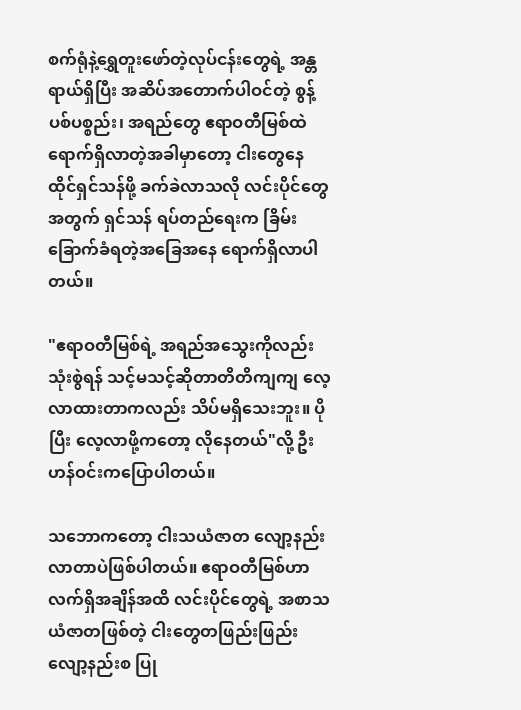စက်ရုံနဲ့ရွှေတူးဖော်တဲ့လုပ်ငန်းတွေရဲ့ အန္တရာယ်ရှိပြီး အဆိပ်အတောက်ပါဝင်တဲ့ စွန့်ပစ်ပစ္စည်း၊ အရည်တွေ ဧရာဝတီမြစ်ထဲ ရောက်ရှိလာတဲ့အခါမှာတော့ ငါးတွေနေထိုင်ရှင်သန်ဖို့ ခက်ခဲလာသလို လင်းပိုင်တွေအတွက် ရှင်သန် ရပ်တည်ရေးက ခြိမ်းခြောက်ခံရတဲ့အခြေအနေ ရောက်ရှိလာပါတယ်။

"ဧရာဝတီမြစ်ရဲ့ အရည်အသွေးကိုလည်း သုံးစွဲရန် သင့်မသင့်ဆိုတာတိတိကျကျ လေ့လာထားတာကလည်း သိပ်မရှိသေးဘူး။ ပိုပြီး လေ့လာဖို့ကတော့ လိုနေတယ်"လို့ ဦးဟန်ဝင်းကပြောပါတယ်။

သဘောကတော့ ငါးသယံဇာတ လျော့နည်းလာတာပဲဖြစ်ပါတယ်။ ဧရာဝတီမြစ်ဟာ လက်ရှိအချိန်အထိ လင်းပိုင်တွေရဲ့ အစာသယံဇာတဖြစ်တဲ့ ငါးတွေတဖြည်းဖြည်း လျော့နည်းစ ပြု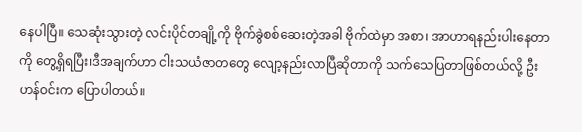နေပါပြီ။ သေဆုံးသွားတဲ့ လင်းပိုင်တချို့ကို ဗိုက်ခွဲစစ်ဆေးတဲ့အခါ ဗိုက်ထဲမှာ အစာ၊ အာဟာရနည်းပါးနေတာကို တွေ့ရှိရပြီး၊ဒီအချက်ဟာ ငါးသယံဇာတတွေ လျော့နည်းလာပြီဆိုတာကို သက်သေပြတာဖြစ်တယ်လို့ ဦးဟန်ဝင်းက ပြောပါတယ်။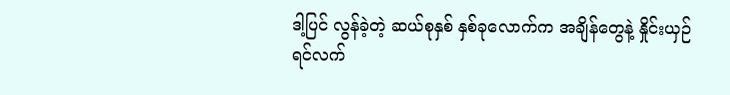ဒါ့ပြင် လွန်ခဲ့တဲ့ ဆယ်စုနှစ် နှစ်ခုလောက်က အချိန်တွေနဲ့ နှိုင်းယှဉ်ရင်လက်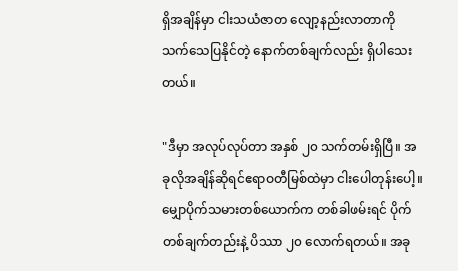ရှိအချိန်မှာ ငါးသယံဇာတ လျော့နည်းလာတာကို သက်သေပြနိုင်တဲ့ နောက်တစ်ချက်လည်း ရှိပါသေးတယ်။

"ဒီမှာ အလုပ်လုပ်တာ အနှစ် ၂၀ သက်တမ်းရှိပြီ။ အခုလိုအချိန်ဆိုရင်ဧရာဝတီမြစ်ထဲမှာ ငါးပေါတုန်းပေါ့။ မျှောပိုက်သမားတစ်ယောက်က တစ်ခါဖမ်းရင် ပိုက်တစ်ချက်တည်းနဲ့ ပိဿာ ၂၀ လောက်ရတယ်။ အခု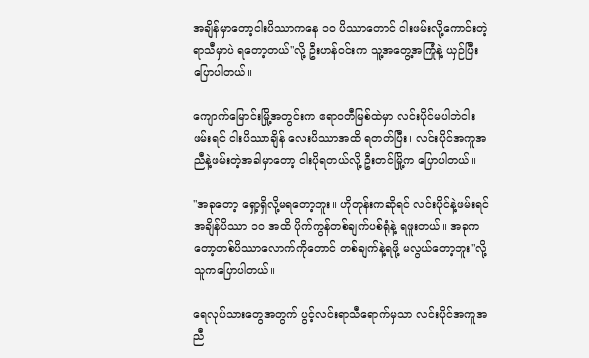အချိန်မှာတော့ငါးပိဿာကနေ ၁၀ ပိဿာတောင် ငါးဖမ်းလို့ကောင်းတဲ့ ရာသီမှာပဲ ရတော့တယ်"လို့ ဦးဟန်ဝင်းက သူ့အတွေ့အကြုံနဲ့ ယှဉ်ပြီး ပြောပါတယ်။

ကျောက်မြောင်းမြို့အတွင်းက ဧရာဝတီမြစ်ထဲမှာ လင်းပိုင်မပါဘဲငါးဖမ်းရင် ငါးပိဿာချိန် လေးပိဿာအထိ ရတတ်ပြီး၊ လင်းပိုင်အကူအညီနဲ့ဖမ်းတဲ့အခါမှာတော့ ငါးပိုရတယ်လို့ ဦးတင်မြို့က ပြောပါတယ်။

"အခုတော့ ရှော့ရှိလို့မရတော့ဘူး။ ဟိုတုန်းကဆိုရင် လင်းပိုင်နဲ့ဖမ်းရင်အချိန်ပိဿာ ၁၀ အထိ ပိုက်ကွန်တစ်ချက်ပစ်ရုံနဲ့ ရဖူးတယ်။ အခုကတော့တစ်ပိဿာလောက်ကိုတောင် တစ်ချက်နဲ့ရဖို့ မလွယ်တော့ဘူး"လို့ သူကပြောပါတယ်။

ရေလုပ်သားတွေအတွက် ပွင့်လင်းရာသီရောက်မှသာ လင်းပိုင်အကူအညီ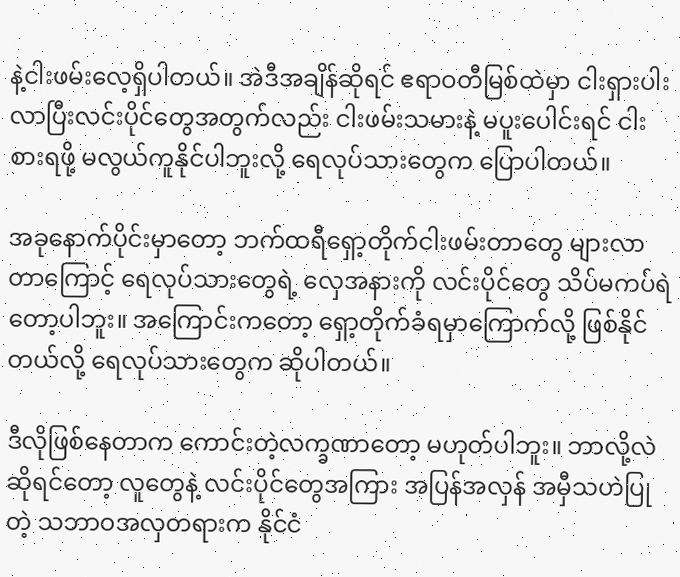နဲ့ငါးဖမ်းလေ့ရှိပါတယ်။ အဲဒီအချိန်ဆိုရင် ဧရာဝတီမြစ်ထဲမှာ ငါးရှားပါးလာပြီးလင်းပိုင်တွေအတွက်လည်း ငါးဖမ်းသမားနဲ့ မပူးပေါင်းရင် ငါးစားရဖို့ မလွယ်ကူနိုင်ပါဘူးလို့ ရေလုပ်သားတွေက ပြောပါတယ်။

အခုနောက်ပိုင်းမှာတော့ ဘက်ထရီရှော့တိုက်ငါးဖမ်းတာတွေ များလာတာကြောင့် ရေလုပ်သားတွေရဲ့ လှေအနားကို လင်းပိုင်တွေ သိပ်မကပ်ရဲတော့ပါဘူး။ အကြောင်းကတော့ ရှော့တိုက်ခံရမှာကြောက်လို့ ဖြစ်နိုင်တယ်လို့ ရေလုပ်သားတွေက ဆိုပါတယ်။

ဒီလိုဖြစ်နေတာက ကောင်းတဲ့လက္ခဏာတော့ မဟုတ်ပါဘူး။ ဘာလို့လဲဆိုရင်တော့ လူတွေနဲ့ လင်းပိုင်တွေအကြား အပြန်အလှန် အမှီသဟဲပြုတဲ့ သဘာဝအလှတရားက နိုင်ငံ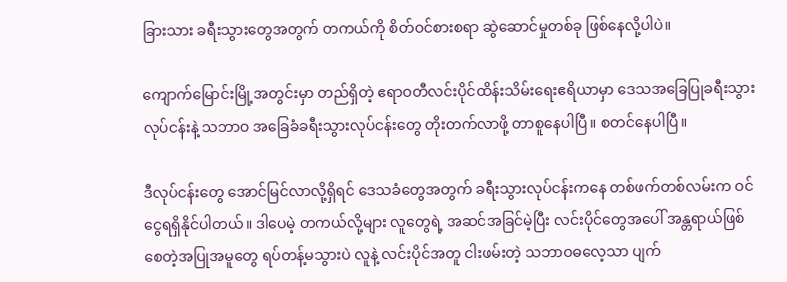ခြားသား ခရီးသွားတွေအတွက် တကယ်ကို စိတ်ဝင်စားစရာ ဆွဲဆောင်မှုတစ်ခု ဖြစ်နေလို့ပါပဲ။

ကျောက်မြောင်းမြို့အတွင်းမှာ တည်ရှိတဲ့ ဧရာဝတီလင်းပိုင်ထိန်းသိမ်းရေးဧရိယာမှာ ဒေသအခြေပြုခရီးသွားလုပ်ငန်းနဲ့ သဘာဝ အခြေခံခရီးသွားလုပ်ငန်းတွေ တိုးတက်လာဖို့ တာစူနေပါပြီ။ စတင်နေပါပြီ။

ဒီလုပ်ငန်းတွေ အောင်မြင်လာလို့ရှိရင် ဒေသခံတွေအတွက် ခရီးသွားလုပ်ငန်းကနေ တစ်ဖက်တစ်လမ်းက ဝင်ငွေရရှိနိုင်ပါတယ်။ ဒါပေမဲ့ တကယ်လို့များ လူတွေရဲ့ အဆင်အခြင်မဲ့ပြီး လင်းပိုင်တွေအပေါ် အန္တရာယ်ဖြစ်စေတဲ့အပြုအမူတွေ ရပ်တန့်မသွားပဲ လူနဲ့ လင်းပိုင်အတူ ငါးဖမ်းတဲ့ သဘာဝဓလေ့သာ ပျက်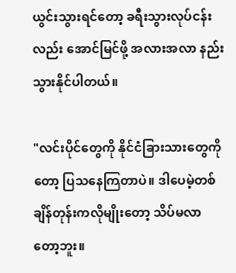ယွင်းသွားရင်တော့ ခရီးသွားလုပ်ငန်းလည်း အောင်မြင်ဖို့ အလားအလာ နည်းသွားနိုင်ပါတယ်။

"လင်းပိုင်တွေကို နိုင်ငံခြားသားတွေကိုတော့ ပြသနေကြတာပဲ။ ဒါပေမဲ့တစ်ချိန်တုန်းကလိုမျိုးတော့ သိပ်မလာတော့ဘူး။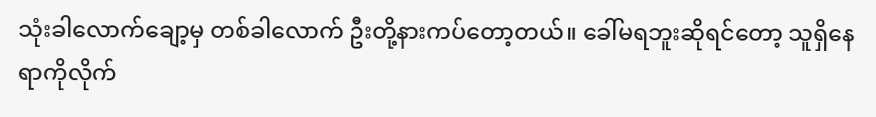သုံးခါလောက်ချော့မှ တစ်ခါလောက် ဦးတို့နားကပ်တော့တယ်။ ခေါ်မရဘူးဆိုရင်တော့ သူရှိနေရာကိုလိုက်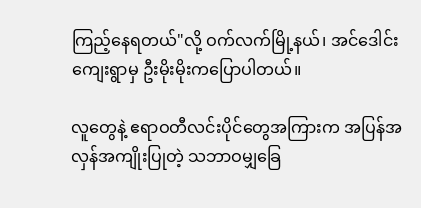ကြည့်နေရတယ်"လို့ ဝက်လက်မြို့နယ်၊ အင်ဒေါင်းကျေးရွာမှ ဦးမိုးမိုးကပြောပါတယ်။

လူတွေနဲ့ ဧရာဝတီလင်းပိုင်တွေအကြားက အပြန်အလှန်အကျိုးပြုတဲ့ သဘာဝမျှခြေ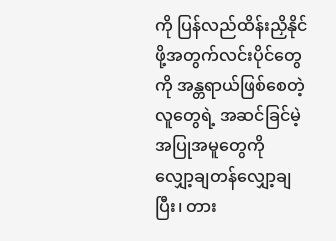ကို ပြန်လည်ထိန်းညှိနိုင်ဖို့အတွက်လင်းပိုင်တွေကို အန္တရာယ်ဖြစ်စေတဲ့ လူတွေရဲ့ အဆင်ခြင်မဲ့ အပြုအမူတွေကို လျှော့ချတန်လျှော့ချပြီး၊ တား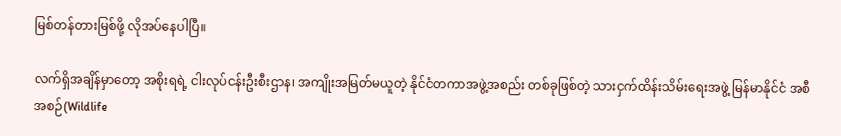မြစ်တန်တားမြစ်ဖို့ လိုအပ်နေပါပြီ။

လက်ရှိအချိန်မှာတော့ အစိုးရရဲ့ ငါးလုပ်ငန်းဦးစီးဌာန၊ အကျိုးအမြတ်မယူတဲ့ နိုင်ငံတကာအဖွဲ့အစည်း တစ်ခုဖြစ်တဲ့ သားငှက်ထိန်းသိမ်းရေးအဖွဲ့ မြန်မာနိုင်ငံ အစီအစဉ်(Wildlife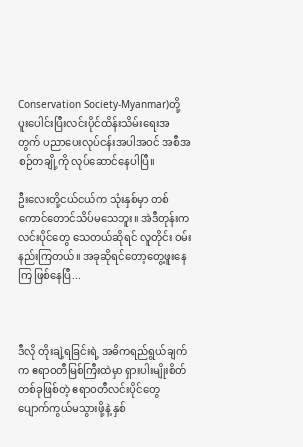Conservation Society-Myanmar)တို့ ပူးပေါင်းပြီးလင်းပိုင်ထိန်းသိမ်းရေးအတွက် ပညာပေးလုပ်ငန်းအပါအဝင် အစီအစဉ်တချို့ကို လုပ်ဆောင်နေပါပြီ။

ဦးလေးတို့ငယ်ငယ်က သုံးနှစ်မှာ တစ်ကောင်တောင်သိပ်မသေဘူး။ အဲဒီတုန်းက လင်းပိုင်တွေ သေတယ်ဆိုရင် လူတိုင်း ဝမ်းနည်းကြတယ်။ အခုဆိုရင်တော့တွေ့ဖူးနေကြ ဖြစ်နေပြီ...



ဒီလို တိုးချဲ့ရခြင်းရဲ့ အဓိကရည်ရွယ်ချက်က ဧရာဝတီမြစ်ကြီးထဲမှာ ရှားပါးမျိုးစိတ်တစ်ခုဖြစ်တဲ့ ဧရာဝတီလင်းပိုင်တွေ ပျောက်ကွယ်မသွားဖို့နဲ့ နှစ်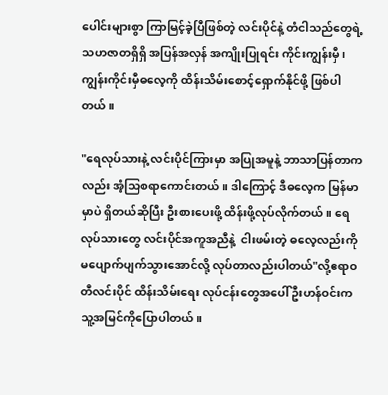ပေါင်းများစွာ ကြာမြင့်ခဲ့ပြီဖြစ်တဲ့ လင်းပိုင်နဲ့ တံငါသည်တွေရဲ့ သဟဇာတရှိရှိ အပြန်အလှန် အကျိုးပြုရင်း ကိုင်းကျွန်းမှီ၊ ကျွန်းကိုင်းမှီဓလေ့ကို ထိန်းသိမ်းစောင့်ရှောက်နိုင်ဖို့ ဖြစ်ပါတယ်။

"ရေလုပ်သားနဲ့ လင်းပိုင်ကြားမှာ အပြုအမူနဲ့ ဘာသာပြန်တာကလည်း အံ့သြစရာကောင်းတယ်။ ဒါကြောင့် ဒီဓလေ့က မြန်မာမှာပဲ ရှိတယ်ဆိုပြီး ဦးစားပေးဖို့ ထိန်းဖို့လုပ်လိုက်တယ်။ ရေလုပ်သားတွေ လင်းပိုင်အကူအညီနဲ့  ငါးဖမ်းတဲ့ ဓလေ့လည်းကို မပျောက်ပျက်သွားအောင်လို့ လုပ်တာလည်းပါတယ်"လို့ဧရာဝတီလင်းပိုင် ထိန်းသိမ်းရေး လုပ်ငန်းတွေအပေါ် ဦးဟန်ဝင်းက သူ့အမြင်ကိုပြောပါတယ်။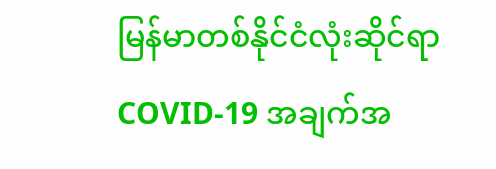မြန်မာတစ်နိုင်ငံလုံးဆိုင်ရာ COVID-19 အချက်အ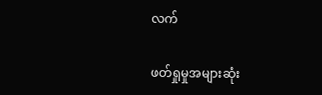လက်

ဖတ်ရှုမှုအများဆုံး